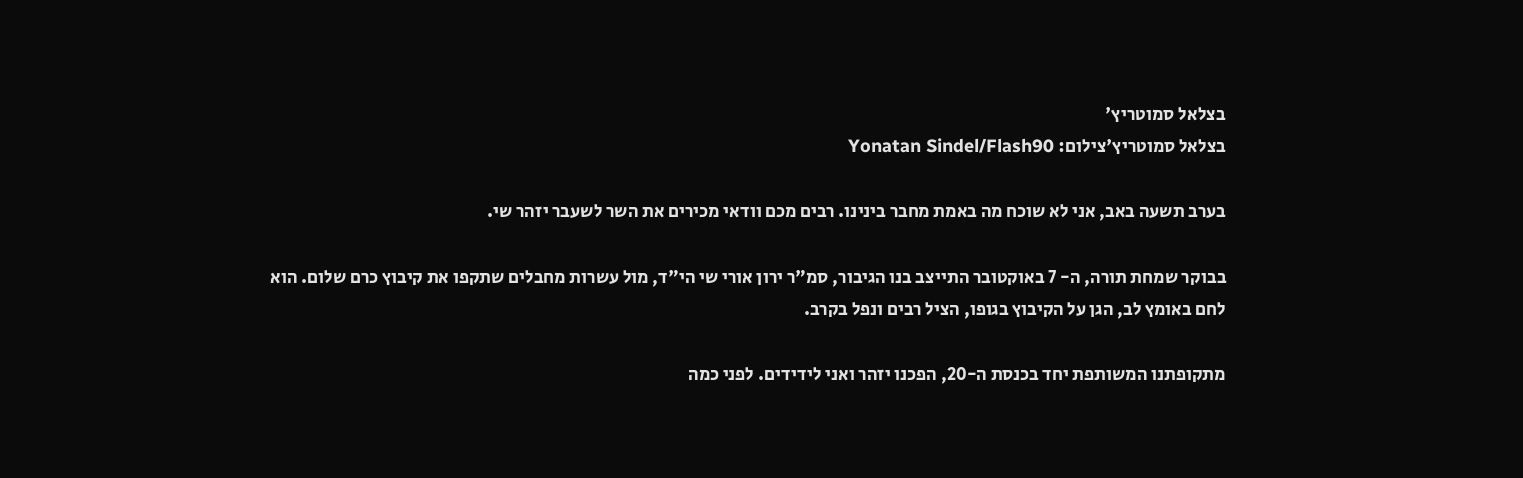בצלאל סמוטריץ'
בצלאל סמוטריץ'צילום: Yonatan Sindel/Flash90

בערב תשעה באב, אני לא שוכח מה באמת מחבר בינינו. רבים מכם וודאי מכירים את השר לשעבר יזהר שי.

בבוקר שמחת תורה, ה- 7 באוקטובר התייצב בנו הגיבור, סמ"ר ירון אורי שי הי"ד, מול עשרות מחבלים שתקפו את קיבוץ כרם שלום. הוא לחם באומץ לב, הגן על הקיבוץ בגופו, הציל רבים ונפל בקרב.

מתקופתנו המשותפת יחד בכנסת ה-20, הפכנו יזהר ואני לידידים. לפני כמה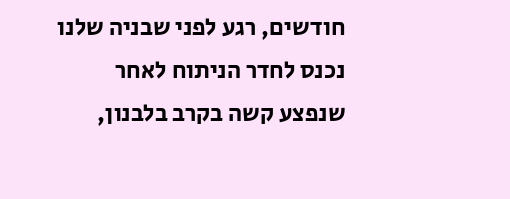חודשים, רגע לפני שבניה שלנו נכנס לחדר הניתוח לאחר שנפצע קשה בקרב בלבנון,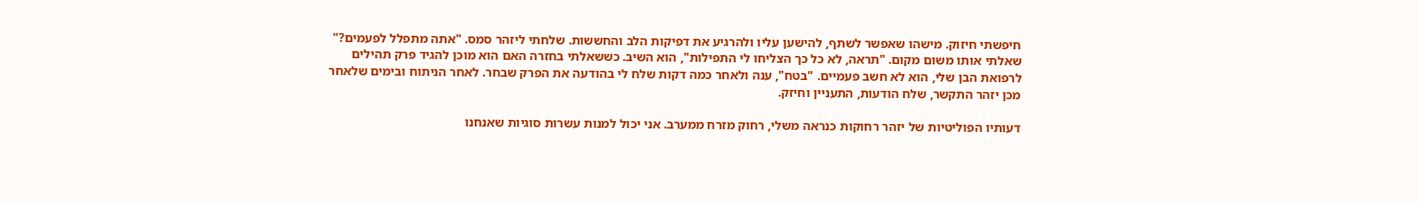חיפשתי חיזוק. מישהו שאפשר לשתף, להישען עליו ולהרגיע את דפיקות הלב והחששות. שלחתי ליזהר סמס. "אתה מתפלל לפעמים?" שאלתי אותו משום מקום. "תראה, לא כל כך הצליחו לי התפילות", הוא השיב. כששאלתי בחזרה האם הוא מוכן להגיד פרק תהילים לרפואת הבן שלי, הוא לא חשב פעמיים. "בטח", ענה ולאחר כמה דקות שלח לי בהודעה את הפרק שבחר. לאחר הניתוח ובימים שלאחר מכן יזהר התקשר, שלח הודעות, התעניין וחיזק.

דעותיו הפוליטיות של יזהר רחוקות כנראה משלי, רחוק מזרח ממערב. אני יכול למנות עשרות סוגיות שאנחנו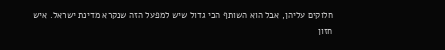חלוקים עליהן, אבל הוא השותף הכי גדול שיש למפעל הזה שנקרא מדינת ישראל. איש חזון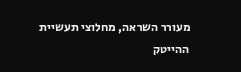מעורר השראה, מחלוצי תעשיית ההייטק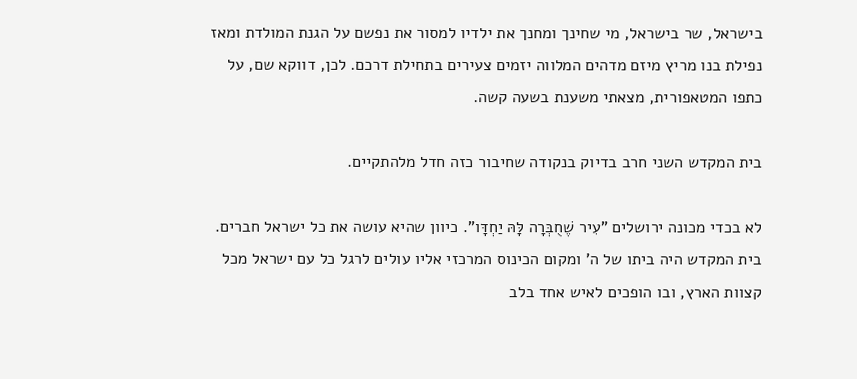בישראל, שר בישראל, מי שחינך ומחנך את ילדיו למסור את נפשם על הגנת המולדת ומאז נפילת בנו מריץ מיזם מדהים המלווה יזמים צעירים בתחילת דרכם. לכן, דווקא שם, על כתפו המטאפורית, מצאתי משענת בשעה קשה.

בית המקדש השני חרב בדיוק בנקודה שחיבור כזה חדל מלהתקיים.

לא בכדי מכונה ירושלים "עִיר שֶׁחֻבְּרָה לָּהּ יַחְדָּו". כיוון שהיא עושה את כל ישראל חברים. בית המקדש היה ביתו של ה' ומקום הכינוס המרכזי אליו עולים לרגל כל עם ישראל מכל קצוות הארץ, ובו הופכים לאיש אחד בלב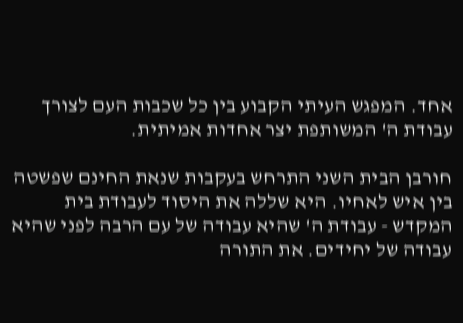אחד. המפגש העיתי הקבוע בין כל שכבות העם לצורך עבודת ה' המשותפת יצר אחדות אמיתית.

חורבן הבית השני התרחש בעקבות שנאת החינם שפשטה בין איש לאחיו. היא שללה את היסוד לעבודת בית המקדש - עבודת ה' שהיא עבודה של עם הרבה לפני שהיא עבודה של יחידים. את התורה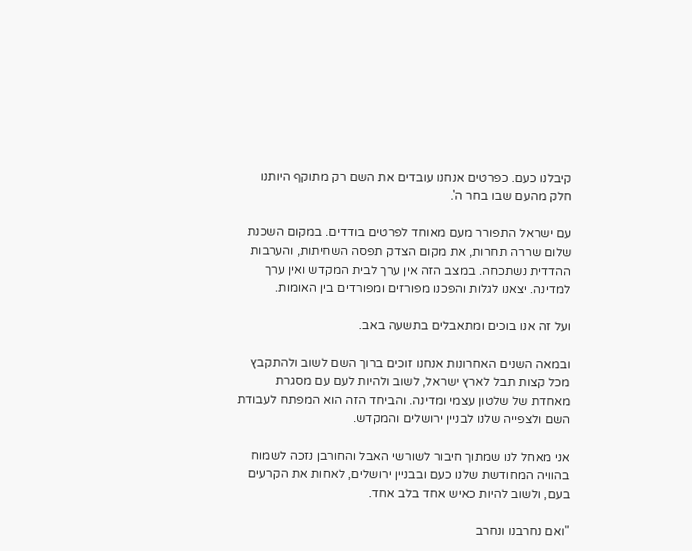קיבלנו כעם. כפרטים אנחנו עובדים את השם רק מתוקף היותנו חלק מהעם שבו בחר ה'.

עם ישראל התפורר מעם מאוחד לפרטים בודדים. במקום השכנת שלום שררה תחרות, את מקום הצדק תפסה השחיתות, והערבות ההדדית נשתכחה. במצב הזה אין ערך לבית המקדש ואין ערך למדינה. יצאנו לגלות והפכנו מפורזים ומפורדים בין האומות.

ועל זה אנו בוכים ומתאבלים בתשעה באב.

ובמאה השנים האחרונות אנחנו זוכים ברוך השם לשוב ולהתקבץ מכל קצות תבל לארץ ישראל, לשוב ולהיות לעם עם מסגרת מאחדת של שלטון עצמי ומדינה. והביחד הזה הוא המפתח לעבודת השם ולצפייה שלנו לבניין ירושלים והמקדש.

אני מאחל לנו שמתוך חיבור לשורשי האבל והחורבן נזכה לשמוח בהוויה המחודשת שלנו כעם ובבניין ירושלים, לאחות את הקרעים בעם, ולשוב להיות כאיש אחד בלב אחד.

"ואם נחרבנו ונחרב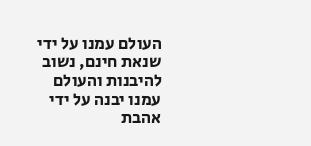העולם עמנו על ידי שנאת חינם, נשוב להיבנות והעולם עמנו יבנה על ידי אהבת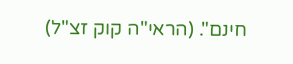חינם". (הראי"ה קוק זצ"ל)